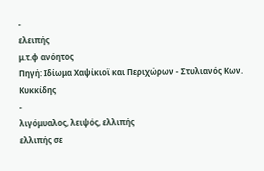-
ελειπής
μ.τ.φ ανόητος
Πηγή: Ιδίωμα Χαψίκιοϊ και Περιχώρων - Στυλιανός Κων. Κυκκίδης
-
λιγόμυαλος, λειψός, ελλιπής
ελλιπής σε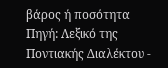βάρος ή ποσότητα
Πηγή: Λεξικό της Ποντιακής Διαλέκτου -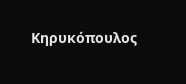Κηρυκόπουλος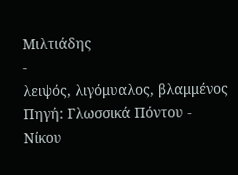Μιλτιάδης
-
λειψός, λιγόμυαλος, βλαμμένος
Πηγή: Γλωσσικά Πόντου - Νίκου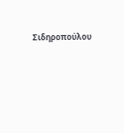Σιδηροπούλου